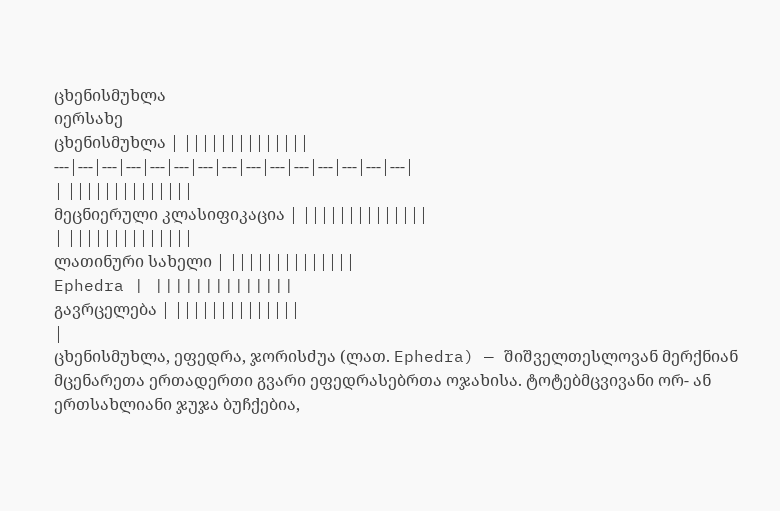ცხენისმუხლა
იერსახე
ცხენისმუხლა | ||||||||||||||
---|---|---|---|---|---|---|---|---|---|---|---|---|---|---|
| ||||||||||||||
მეცნიერული კლასიფიკაცია | ||||||||||||||
| ||||||||||||||
ლათინური სახელი | ||||||||||||||
Ephedra | ||||||||||||||
გავრცელება | ||||||||||||||
|
ცხენისმუხლა, ეფედრა, ჯორისძუა (ლათ. Ephedra) — შიშველთესლოვან მერქნიან მცენარეთა ერთადერთი გვარი ეფედრასებრთა ოჯახისა. ტოტებმცვივანი ორ- ან ერთსახლიანი ჯუჯა ბუჩქებია,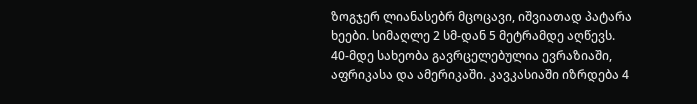ზოგჯერ ლიანასებრ მცოცავი, იშვიათად პატარა ხეები. სიმაღლე 2 სმ-დან 5 მეტრამდე აღწევს.
40-მდე სახეობა გავრცელებულია ევრაზიაში, აფრიკასა და ამერიკაში. კავკასიაში იზრდება 4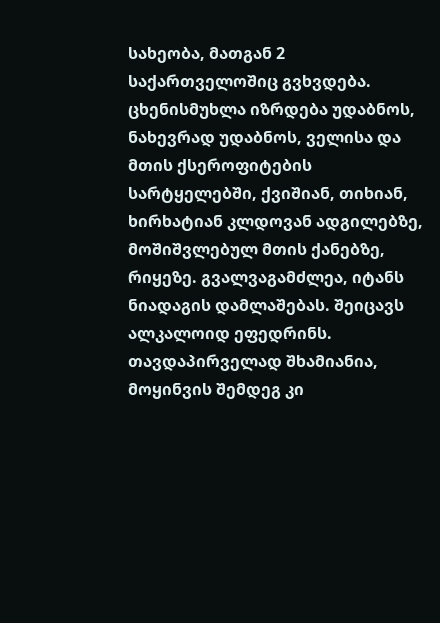სახეობა, მათგან 2 საქართველოშიც გვხვდება. ცხენისმუხლა იზრდება უდაბნოს, ნახევრად უდაბნოს, ველისა და მთის ქსეროფიტების სარტყელებში, ქვიშიან, თიხიან, ხირხატიან კლდოვან ადგილებზე, მოშიშვლებულ მთის ქანებზე, რიყეზე. გვალვაგამძლეა, იტანს ნიადაგის დამლაშებას. შეიცავს ალკალოიდ ეფედრინს. თავდაპირველად შხამიანია, მოყინვის შემდეგ კი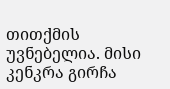თითქმის უვნებელია. მისი კენკრა გირჩა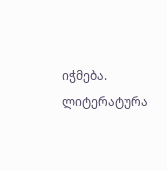იჭმება.
ლიტერატურა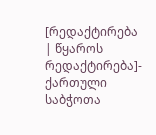[რედაქტირება | წყაროს რედაქტირება]- ქართული საბჭოთა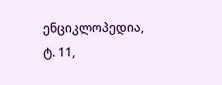ენციკლოპედია, ტ. 11,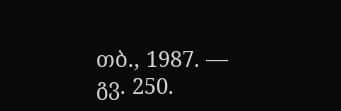თბ., 1987. — გვ. 250.